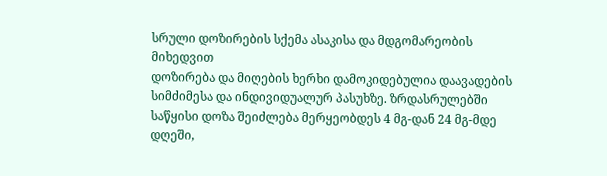სრული დოზირების სქემა ასაკისა და მდგომარეობის მიხედვით
დოზირება და მიღების ხერხი დამოკიდებულია დაავადების სიმძიმესა და ინდივიდუალურ პასუხზე. ზრდასრულებში საწყისი დოზა შეიძლება მერყეობდეს 4 მგ-დან 24 მგ-მდე დღეში,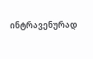ინტრავენურად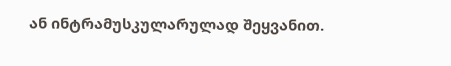ან ინტრამუსკულარულად შეყვანით.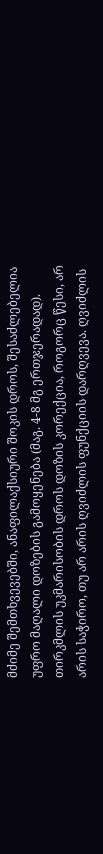მძიმე შემთხვევებში, ანაფილაქსიური შოკის დროს, შესაძლებელია უფრო მაღალი დოზების გამოყენება (მაგ. 4-8 მგ ერთჯერადად). თირკმლის უკმარისობის დროს დოზის კორექცია, როგორც წესი, არ არის საჭირო, თუ არ არის ღვიძლის ფუნქციის დარღვევა. ღვიძლის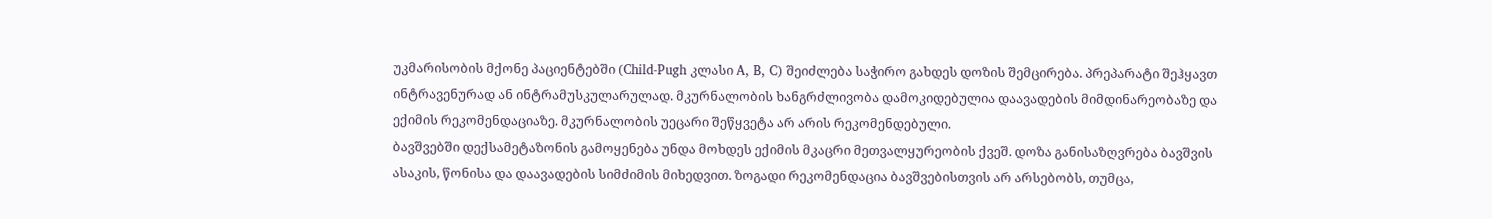უკმარისობის მქონე პაციენტებში (Child-Pugh კლასი A, B, C) შეიძლება საჭირო გახდეს დოზის შემცირება. პრეპარატი შეჰყავთ ინტრავენურად ან ინტრამუსკულარულად. მკურნალობის ხანგრძლივობა დამოკიდებულია დაავადების მიმდინარეობაზე და ექიმის რეკომენდაციაზე. მკურნალობის უეცარი შეწყვეტა არ არის რეკომენდებული.
ბავშვებში დექსამეტაზონის გამოყენება უნდა მოხდეს ექიმის მკაცრი მეთვალყურეობის ქვეშ. დოზა განისაზღვრება ბავშვის ასაკის, წონისა და დაავადების სიმძიმის მიხედვით. ზოგადი რეკომენდაცია ბავშვებისთვის არ არსებობს, თუმცა,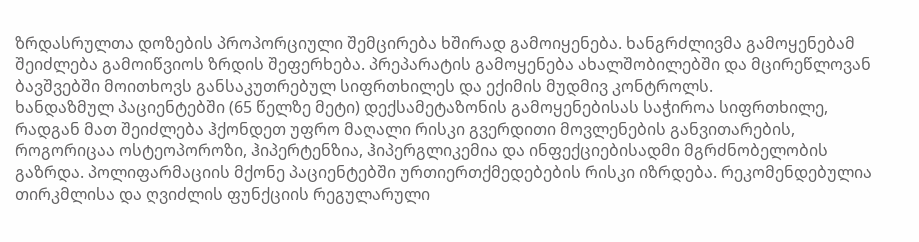ზრდასრულთა დოზების პროპორციული შემცირება ხშირად გამოიყენება. ხანგრძლივმა გამოყენებამ შეიძლება გამოიწვიოს ზრდის შეფერხება. პრეპარატის გამოყენება ახალშობილებში და მცირეწლოვან ბავშვებში მოითხოვს განსაკუთრებულ სიფრთხილეს და ექიმის მუდმივ კონტროლს.
ხანდაზმულ პაციენტებში (65 წელზე მეტი) დექსამეტაზონის გამოყენებისას საჭიროა სიფრთხილე, რადგან მათ შეიძლება ჰქონდეთ უფრო მაღალი რისკი გვერდითი მოვლენების განვითარების, როგორიცაა ოსტეოპოროზი, ჰიპერტენზია, ჰიპერგლიკემია და ინფექციებისადმი მგრძნობელობის გაზრდა. პოლიფარმაციის მქონე პაციენტებში ურთიერთქმედებების რისკი იზრდება. რეკომენდებულია თირკმლისა და ღვიძლის ფუნქციის რეგულარული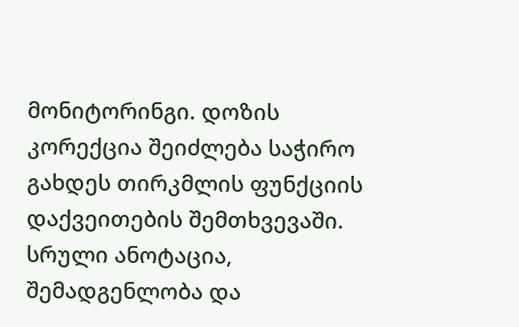მონიტორინგი. დოზის კორექცია შეიძლება საჭირო გახდეს თირკმლის ფუნქციის დაქვეითების შემთხვევაში.
სრული ანოტაცია, შემადგენლობა და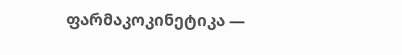ფარმაკოკინეტიკა —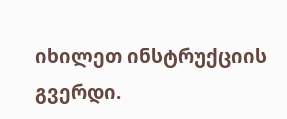იხილეთ ინსტრუქციის გვერდი.